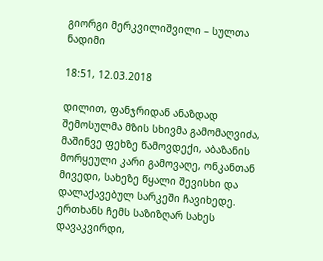გიორგი მერკვილიშვილი – სულთა ნადიმი

18:51, 12.03.2018

დილით, ფანჯრიდან ანაზდად შემოსულმა მზის სხივმა გამომაღვიძა, მაშინვე ფეხზე წამოვდექი, აბაზანის მორყეული კარი გამოვაღე, ონკანთან მივედი, სახეზე წყალი შევისხი და დალაქავებულ სარკეში ჩავიხედე. ერთხანს ჩემს საზიზღარ სახეს დავაკვირდი,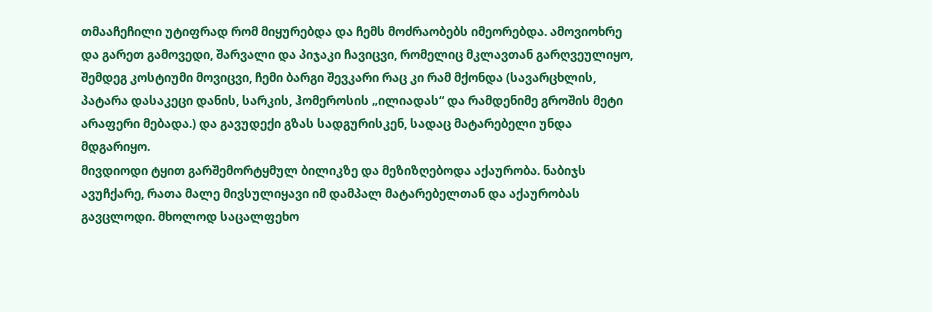თმააჩეჩილი უტიფრად რომ მიყურებდა და ჩემს მოძრაობებს იმეორებდა. ამოვიოხრე და გარეთ გამოვედი, შარვალი და პიჯაკი ჩავიცვი, რომელიც მკლავთან გარღვეულიყო, შემდეგ კოსტიუმი მოვიცვი, ჩემი ბარგი შევკარი რაც კი რამ მქონდა (სავარცხლის, პატარა დასაკეცი დანის, სარკის, ჰომეროსის „ილიადას“ და რამდენიმე გროშის მეტი არაფერი მებადა.) და გავუდექი გზას სადგურისკენ, სადაც მატარებელი უნდა მდგარიყო.
მივდიოდი ტყით გარშემორტყმულ ბილიკზე და მეზიზღებოდა აქაურობა. ნაბიჯს ავუჩქარე, რათა მალე მივსულიყავი იმ დამპალ მატარებელთან და აქაურობას გავცლოდი. მხოლოდ საცალფეხო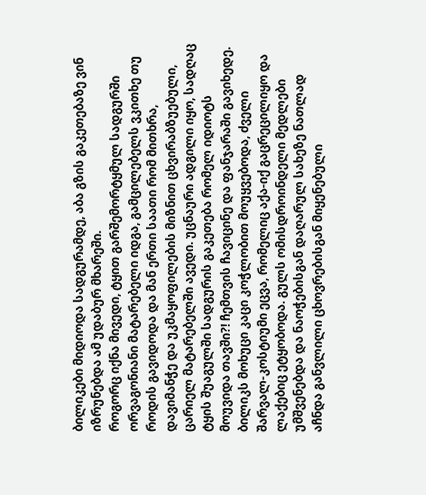ბილიკები მიდიოდა სადგურამდე, აბა გზის გაკეთებაზე ვინ იზრუნებდა ამ უდაბურ მხარეში.
როგორც იქნა მივედი, ტყით გარშემორტყმულ სადგურში ორვაგონიანი მატარებელი იდგა, გამცილებელს ვკითხე თუ როდის გავიდოდა და მან ერთი საათი რომ მითხრა, დავიმანჭე და უკმაყოფილების მიზნით ცხვირაბზუებული, ცარიელ მატარებელში ავედი. უცნაური ადგილი იყო, სადღაც ტყის შუაგულში სადგურის გაკეთება რომელ იდიოტს მოუვიდა თავში?! ჩემთვის ჩავიცინე და ფანჯარაში გავიხედე. ბილიკს მოხუცი კაცი კოჭლობით მოუყვებოდა, ძველი შარვალ-კოსტიუმი ეცვა, რომელიც აქა-იქ გაცრეცილიყო და ლაქებიც ეტყობოდა. გულს ომისდროინდელი მედლები უმშვენებდა და ნაოჭებისგან დაღარულ სახეზე ნათლად აჩნდა განვლილი ცხოვრებისგან მიყენებული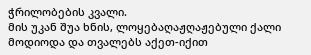ჭრილობების კვალი.
მის უკან შუა ხნის, ლოყებაღაჟღაჟებული ქალი მოდიოდა და თვალებს აქეთ-იქით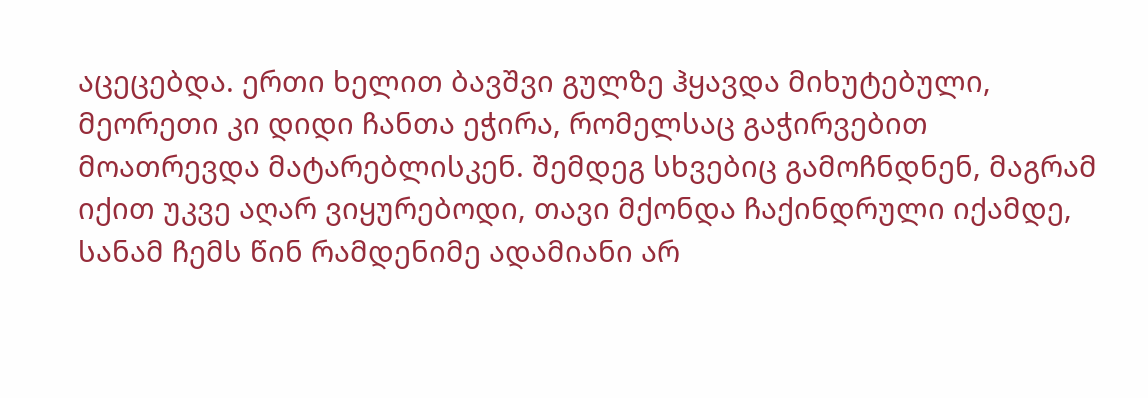აცეცებდა. ერთი ხელით ბავშვი გულზე ჰყავდა მიხუტებული, მეორეთი კი დიდი ჩანთა ეჭირა, რომელსაც გაჭირვებით მოათრევდა მატარებლისკენ. შემდეგ სხვებიც გამოჩნდნენ, მაგრამ იქით უკვე აღარ ვიყურებოდი, თავი მქონდა ჩაქინდრული იქამდე, სანამ ჩემს წინ რამდენიმე ადამიანი არ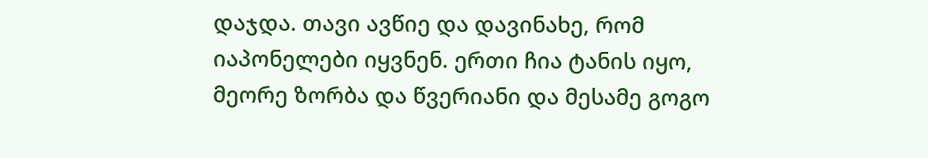დაჯდა. თავი ავწიე და დავინახე, რომ იაპონელები იყვნენ. ერთი ჩია ტანის იყო, მეორე ზორბა და წვერიანი და მესამე გოგო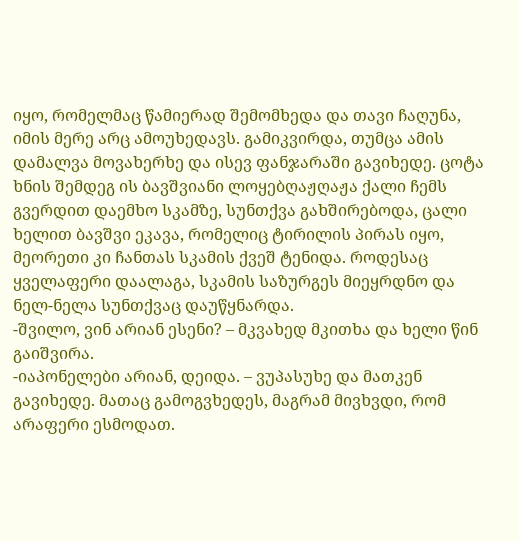იყო, რომელმაც წამიერად შემომხედა და თავი ჩაღუნა, იმის მერე არც ამოუხედავს. გამიკვირდა, თუმცა ამის დამალვა მოვახერხე და ისევ ფანჯარაში გავიხედე. ცოტა ხნის შემდეგ ის ბავშვიანი ლოყებღაჟღაჟა ქალი ჩემს გვერდით დაემხო სკამზე, სუნთქვა გახშირებოდა, ცალი ხელით ბავშვი ეკავა, რომელიც ტირილის პირას იყო, მეორეთი კი ჩანთას სკამის ქვეშ ტენიდა. როდესაც ყველაფერი დაალაგა, სკამის საზურგეს მიეყრდნო და ნელ-ნელა სუნთქვაც დაუწყნარდა.
-შვილო, ვინ არიან ესენი? – მკვახედ მკითხა და ხელი წინ გაიშვირა.
-იაპონელები არიან, დეიდა. – ვუპასუხე და მათკენ გავიხედე. მათაც გამოგვხედეს, მაგრამ მივხვდი, რომ არაფერი ესმოდათ.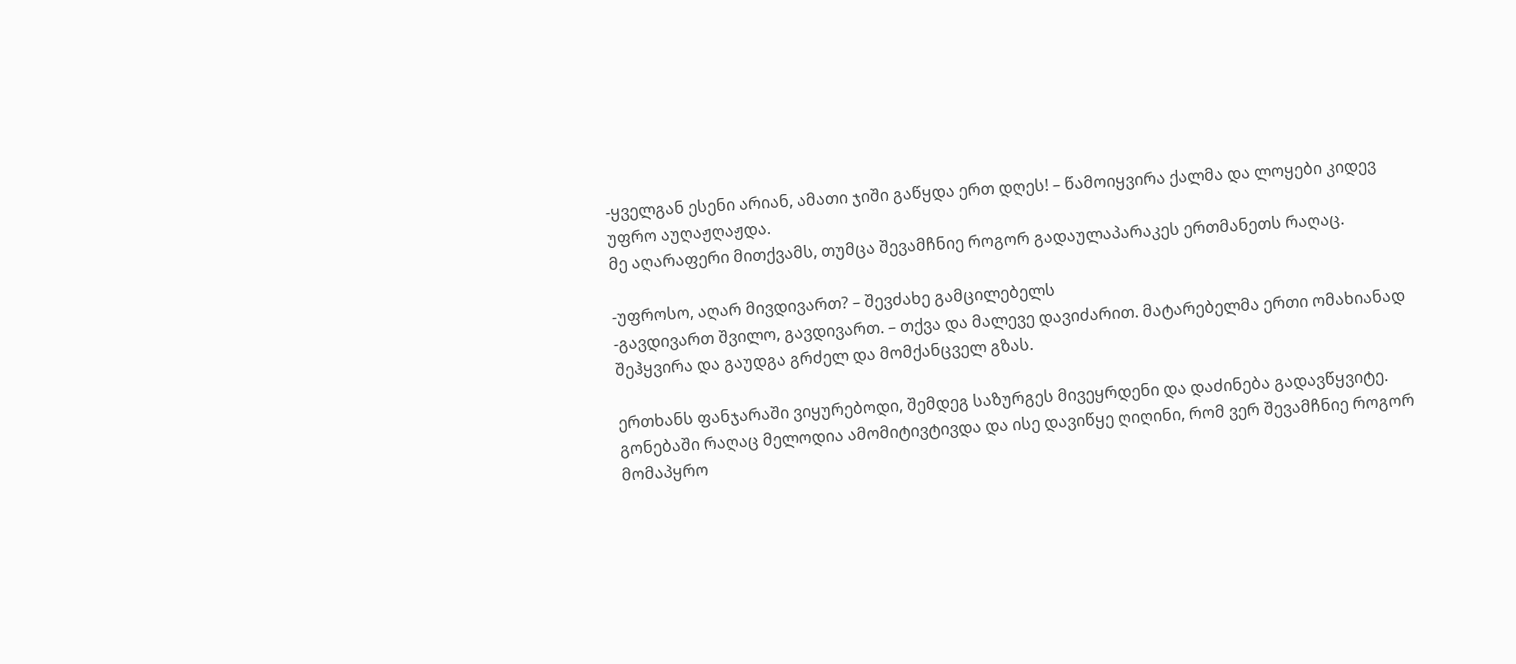-ყველგან ესენი არიან, ამათი ჯიში გაწყდა ერთ დღეს! – წამოიყვირა ქალმა და ლოყები კიდევ უფრო აუღაჟღაჟდა.
მე აღარაფერი მითქვამს, თუმცა შევამჩნიე როგორ გადაულაპარაკეს ერთმანეთს რაღაც.

-უფროსო, აღარ მივდივართ? – შევძახე გამცილებელს
-გავდივართ შვილო, გავდივართ. – თქვა და მალევე დავიძარით. მატარებელმა ერთი ომახიანად შეჰყვირა და გაუდგა გრძელ და მომქანცველ გზას.

ერთხანს ფანჯარაში ვიყურებოდი, შემდეგ საზურგეს მივეყრდენი და დაძინება გადავწყვიტე. გონებაში რაღაც მელოდია ამომიტივტივდა და ისე დავიწყე ღიღინი, რომ ვერ შევამჩნიე როგორ მომაპყრო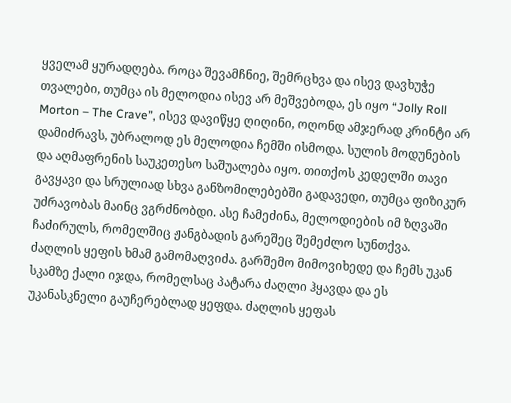ყველამ ყურადღება. როცა შევამჩნიე, შემრცხვა და ისევ დავხუჭე თვალები, თუმცა ის მელოდია ისევ არ მეშვებოდა, ეს იყო “Jolly Roll Morton – The Crave”, ისევ დავიწყე ღიღინი, ოღონდ ამჯერად კრინტი არ დამიძრავს, უბრალოდ ეს მელოდია ჩემში ისმოდა. სულის მოდუნების და აღმაფრენის საუკეთესო საშუალება იყო. თითქოს კედელში თავი გავყავი და სრულიად სხვა განზომილებებში გადავედი, თუმცა ფიზიკურ უძრავობას მაინც ვგრძნობდი. ასე ჩამეძინა, მელოდიების იმ ზღვაში ჩაძირულს, რომელშიც ჟანგბადის გარეშეც შემეძლო სუნთქვა.
ძაღლის ყეფის ხმამ გამომაღვიძა. გარშემო მიმოვიხედე და ჩემს უკან სკამზე ქალი იჯდა, რომელსაც პატარა ძაღლი ჰყავდა და ეს უკანასკნელი გაუჩერებლად ყეფდა. ძაღლის ყეფას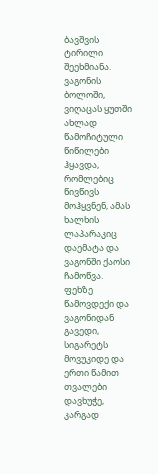ბავშვის ტირილი შეეხმიანა. ვაგონის ბოლოში, ვიღაცას ყუთში ახლად წამოჩიტული წიწილები ჰყავდა, რომლებიც წივწივს მოჰყვნენ, ამას ხალხის ლაპარაკიც დაემატა და ვაგონში ქაოსი ჩამოწვა. ფეხზე წამოვდექი და ვაგონიდან გავედი, სიგარეტს მოვუკიდე და ერთი წამით თვალები დავხუჭე, კარგად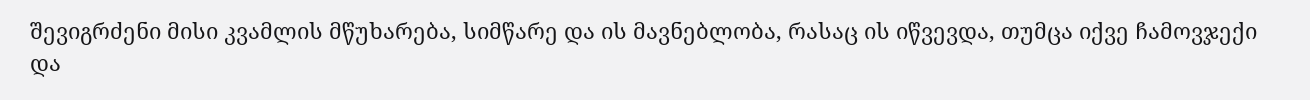შევიგრძენი მისი კვამლის მწუხარება, სიმწარე და ის მავნებლობა, რასაც ის იწვევდა, თუმცა იქვე ჩამოვჯექი და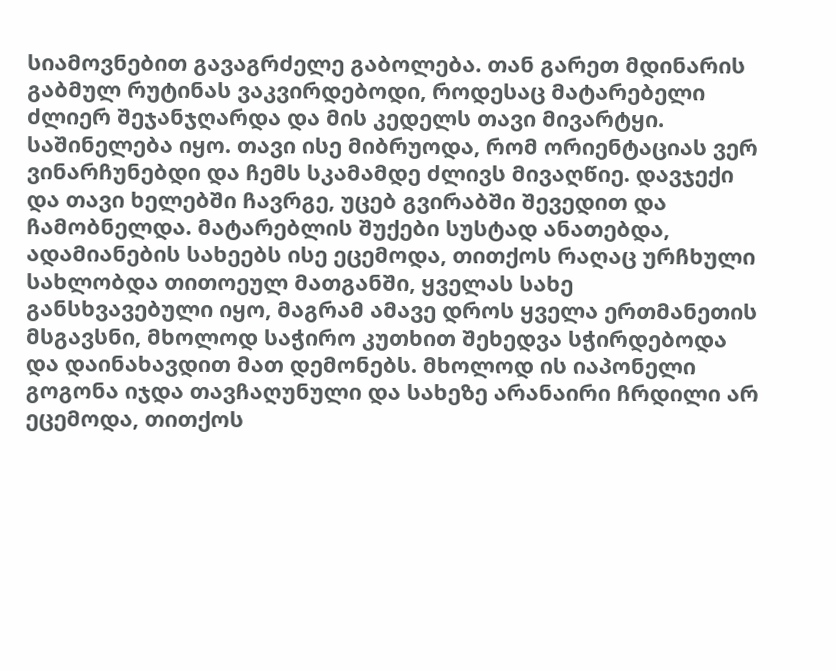სიამოვნებით გავაგრძელე გაბოლება. თან გარეთ მდინარის გაბმულ რუტინას ვაკვირდებოდი, როდესაც მატარებელი ძლიერ შეჯანჯღარდა და მის კედელს თავი მივარტყი. საშინელება იყო. თავი ისე მიბრუოდა, რომ ორიენტაციას ვერ ვინარჩუნებდი და ჩემს სკამამდე ძლივს მივაღწიე. დავჯექი და თავი ხელებში ჩავრგე, უცებ გვირაბში შევედით და ჩამობნელდა. მატარებლის შუქები სუსტად ანათებდა, ადამიანების სახეებს ისე ეცემოდა, თითქოს რაღაც ურჩხული სახლობდა თითოეულ მათგანში, ყველას სახე განსხვავებული იყო, მაგრამ ამავე დროს ყველა ერთმანეთის მსგავსნი, მხოლოდ საჭირო კუთხით შეხედვა სჭირდებოდა და დაინახავდით მათ დემონებს. მხოლოდ ის იაპონელი გოგონა იჯდა თავჩაღუნული და სახეზე არანაირი ჩრდილი არ ეცემოდა, თითქოს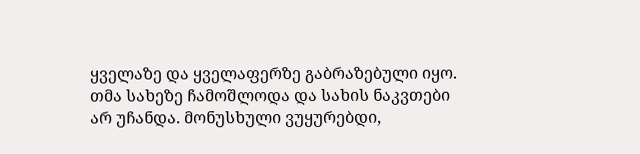ყველაზე და ყველაფერზე გაბრაზებული იყო. თმა სახეზე ჩამოშლოდა და სახის ნაკვთები არ უჩანდა. მონუსხული ვუყურებდი,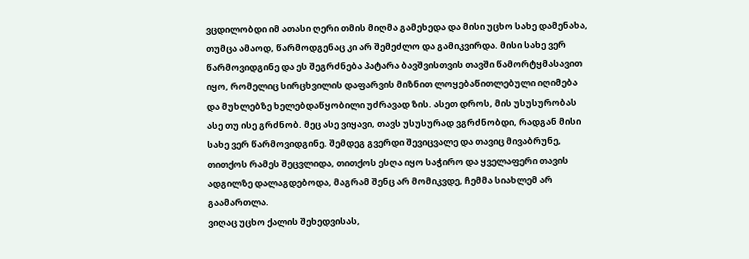ვცდილობდი იმ ათასი ღერი თმის მიღმა გამეხედა და მისი უცხო სახე დამენახა, თუმცა ამაოდ, წარმოდგენაც კი არ შემეძლო და გამიკვირდა. მისი სახე ვერ წარმოვიდგინე და ეს შეგრძნება პატარა ბავშვისთვის თავში წამორტყმასავით იყო, რომელიც სირცხვილის დაფარვის მიზნით ლოყებაწითლებული იღიმება და მუხლებზე ხელებდაწყობილი უძრავად ზის. ასეთ დროს, მის უსუსურობას ასე თუ ისე გრძნობ. მეც ასე ვიყავი, თავს უსუსურად ვგრძნობდი, რადგან მისი სახე ვერ წარმოვიდგინე. შემდეგ გვერდი შევიცვალე და თავიც მივაბრუნე, თითქოს რამეს შეცვლიდა, თითქოს ესღა იყო საჭირო და ყველაფერი თავის ადგილზე დალაგდებოდა, მაგრამ შენც არ მომიკვდე, ჩემმა სიახლემ არ გაამართლა.
ვიღაც უცხო ქალის შეხედვისას,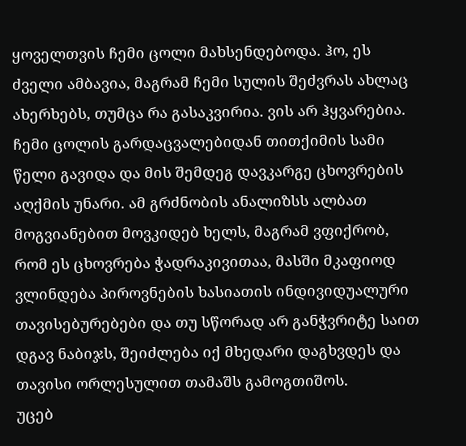ყოველთვის ჩემი ცოლი მახსენდებოდა. ჰო, ეს ძველი ამბავია, მაგრამ ჩემი სულის შეძვრას ახლაც ახერხებს, თუმცა რა გასაკვირია. ვის არ ჰყვარებია.
ჩემი ცოლის გარდაცვალებიდან თითქიმის სამი წელი გავიდა და მის შემდეგ დავკარგე ცხოვრების აღქმის უნარი. ამ გრძნობის ანალიზსს ალბათ მოგვიანებით მოვკიდებ ხელს, მაგრამ ვფიქრობ, რომ ეს ცხოვრება ჭადრაკივითაა, მასში მკაფიოდ ვლინდება პიროვნების ხასიათის ინდივიდუალური თავისებურებები და თუ სწორად არ განჭვრიტე საით დგავ ნაბიჯს, შეიძლება იქ მხედარი დაგხვდეს და თავისი ორლესულით თამაშს გამოგთიშოს.
უცებ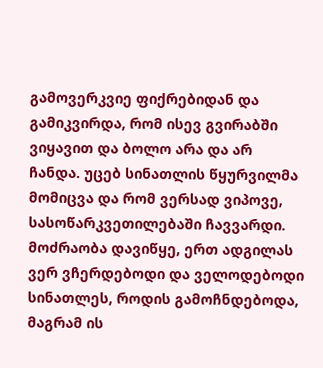გამოვერკვიე ფიქრებიდან და გამიკვირდა, რომ ისევ გვირაბში ვიყავით და ბოლო არა და არ ჩანდა. უცებ სინათლის წყურვილმა მომიცვა და რომ ვერსად ვიპოვე, სასოწარკვეთილებაში ჩავვარდი. მოძრაობა დავიწყე, ერთ ადგილას ვერ ვჩერდებოდი და ველოდებოდი სინათლეს, როდის გამოჩნდებოდა, მაგრამ ის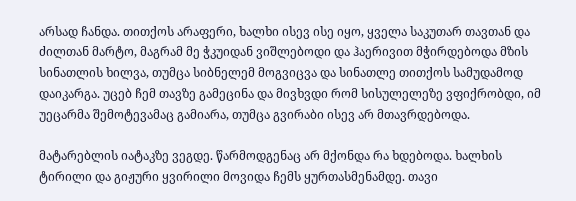არსად ჩანდა. თითქოს არაფერი, ხალხი ისევ ისე იყო, ყველა საკუთარ თავთან და ძილთან მარტო, მაგრამ მე ჭკუიდან ვიშლებოდი და ჰაერივით მჭირდებოდა მზის სინათლის ხილვა, თუმცა სიბნელემ მოგვიცვა და სინათლე თითქოს სამუდამოდ დაიკარგა. უცებ ჩემ თავზე გამეცინა და მივხვდი რომ სისულელეზე ვფიქრობდი, იმ უეცარმა შემოტევამაც გამიარა, თუმცა გვირაბი ისევ არ მთავრდებოდა.

მატარებლის იატაკზე ვეგდე. წარმოდგენაც არ მქონდა რა ხდებოდა. ხალხის ტირილი და გიჟური ყვირილი მოვიდა ჩემს ყურთასმენამდე. თავი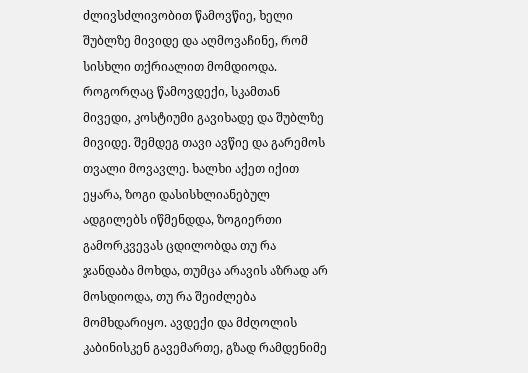ძლივსძლივობით წამოვწიე, ხელი შუბლზე მივიდე და აღმოვაჩინე, რომ სისხლი თქრიალით მომდიოდა. როგორღაც წამოვდექი, სკამთან მივედი, კოსტიუმი გავიხადე და შუბლზე მივიდე. შემდეგ თავი ავწიე და გარემოს თვალი მოვავლე. ხალხი აქეთ იქით ეყარა, ზოგი დასისხლიანებულ ადგილებს იწმენდდა, ზოგიერთი გამორკვევას ცდილობდა თუ რა ჯანდაბა მოხდა, თუმცა არავის აზრად არ მოსდიოდა, თუ რა შეიძლება მომხდარიყო. ავდექი და მძღოლის კაბინისკენ გავემართე, გზად რამდენიმე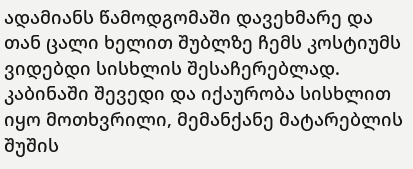ადამიანს წამოდგომაში დავეხმარე და თან ცალი ხელით შუბლზე ჩემს კოსტიუმს ვიდებდი სისხლის შესაჩერებლად.
კაბინაში შევედი და იქაურობა სისხლით იყო მოთხვრილი, მემანქანე მატარებლის შუშის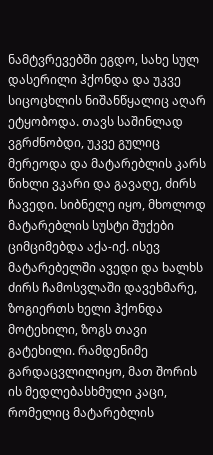ნამტვრევებში ეგდო, სახე სულ დასერილი ჰქონდა და უკვე სიცოცხლის ნიშანწყალიც აღარ ეტყობოდა. თავს საშინლად ვგრძნობდი, უკვე გულიც მერეოდა და მატარებლის კარს წიხლი ვკარი და გავაღე, ძირს ჩავედი. სიბნელე იყო, მხოლოდ მატარებლის სუსტი შუქები ციმციმებდა აქა-იქ. ისევ მატარებელში ავედი და ხალხს ძირს ჩამოსვლაში დავეხმარე, ზოგიერთს ხელი ჰქონდა მოტეხილი, ზოგს თავი გატეხილი. რამდენიმე გარდაცვლილიყო, მათ შორის ის მედლებასხმული კაცი, რომელიც მატარებლის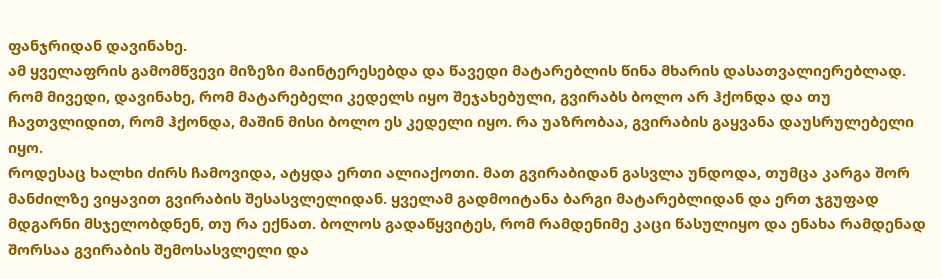ფანჯრიდან დავინახე.
ამ ყველაფრის გამომწვევი მიზეზი მაინტერესებდა და წავედი მატარებლის წინა მხარის დასათვალიერებლად. რომ მივედი, დავინახე, რომ მატარებელი კედელს იყო შეჯახებული, გვირაბს ბოლო არ ჰქონდა და თუ ჩავთვლიდით, რომ ჰქონდა, მაშინ მისი ბოლო ეს კედელი იყო. რა უაზრობაა, გვირაბის გაყვანა დაუსრულებელი იყო.
როდესაც ხალხი ძირს ჩამოვიდა, ატყდა ერთი ალიაქოთი. მათ გვირაბიდან გასვლა უნდოდა, თუმცა კარგა შორ მანძილზე ვიყავით გვირაბის შესასვლელიდან. ყველამ გადმოიტანა ბარგი მატარებლიდან და ერთ ჯგუფად მდგარნი მსჯელობდნენ, თუ რა ექნათ. ბოლოს გადაწყვიტეს, რომ რამდენიმე კაცი წასულიყო და ენახა რამდენად შორსაა გვირაბის შემოსასვლელი და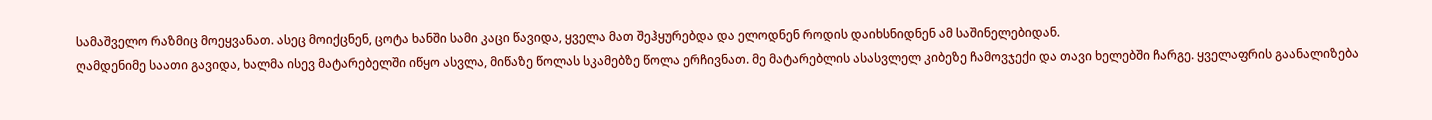სამაშველო რაზმიც მოეყვანათ. ასეც მოიქცნენ, ცოტა ხანში სამი კაცი წავიდა, ყველა მათ შეჰყურებდა და ელოდნენ როდის დაიხსნიდნენ ამ საშინელებიდან.
ღამდენიმე საათი გავიდა, ხალმა ისევ მატარებელში იწყო ასვლა, მიწაზე წოლას სკამებზე წოლა ერჩივნათ. მე მატარებლის ასასვლელ კიბეზე ჩამოვჯექი და თავი ხელებში ჩარგე. ყველაფრის გაანალიზება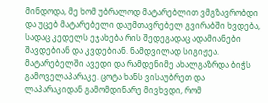მინდოდა, მე ხომ უბრალოდ მატარებლით ვმგზავრობდი და უცებ მატარებელი დაუმთავრებელ გვირაბში ხვდება, სადაც კედელს ეჯახება რის შედეგადაც ადამიანები შავდებიან და კვდებიან. ნამდვილად სიგიჟეა.
მატარებელში ავედი და რამდენიმე ახალგაზრდა ბიჭს გამოველაპარაკე. ცოტა ხანს ვისაუბრეთ და ლაპარაკიდან გამომდინარე მივხვდი, რომ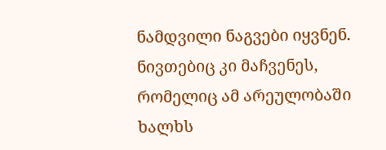ნამდვილი ნაგვები იყვნენ. ნივთებიც კი მაჩვენეს, რომელიც ამ არეულობაში ხალხს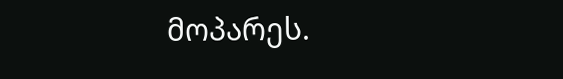მოპარეს.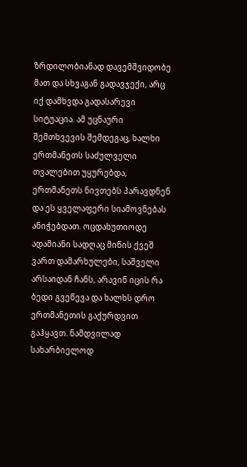ზრდილობიანად დავემშვიდობე მათ და სხვაგან გადავჯექი, არც იქ დამხვდა გადასარევი სიტუაცია. ამ უცნაური შემთხვევის შემდეგაც, ხალხი ერთმანეთს საძულველი თვალებით უყურებდა, ერთმანეთს ნივთებს პარავდნენ და ეს ყველაფერი სიამოვნებას ანიჭებდათ. ოცდახუთიოდე ადამიანი სადღაც მიწის ქვეშ ვართ დამარხულები, საშველი არსაიდან ჩანს, არავინ იცის რა ბედი გვეწევა და ხალხს დრო ერთმანეთის გაქურდვით გაჰყავთ. ნამდვილად სახარბიელოდ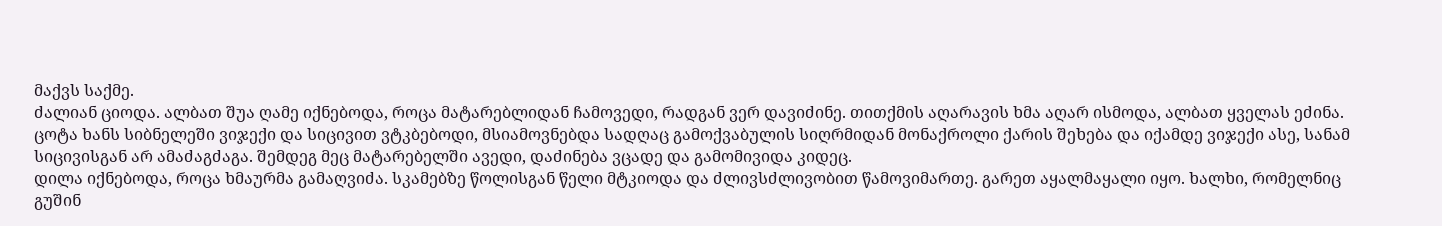მაქვს საქმე.
ძალიან ციოდა. ალბათ შუა ღამე იქნებოდა, როცა მატარებლიდან ჩამოვედი, რადგან ვერ დავიძინე. თითქმის აღარავის ხმა აღარ ისმოდა, ალბათ ყველას ეძინა. ცოტა ხანს სიბნელეში ვიჯექი და სიცივით ვტკბებოდი, მსიამოვნებდა სადღაც გამოქვაბულის სიღრმიდან მონაქროლი ქარის შეხება და იქამდე ვიჯექი ასე, სანამ სიცივისგან არ ამაძაგძაგა. შემდეგ მეც მატარებელში ავედი, დაძინება ვცადე და გამომივიდა კიდეც.
დილა იქნებოდა, როცა ხმაურმა გამაღვიძა. სკამებზე წოლისგან წელი მტკიოდა და ძლივსძლივობით წამოვიმართე. გარეთ აყალმაყალი იყო. ხალხი, რომელნიც გუშინ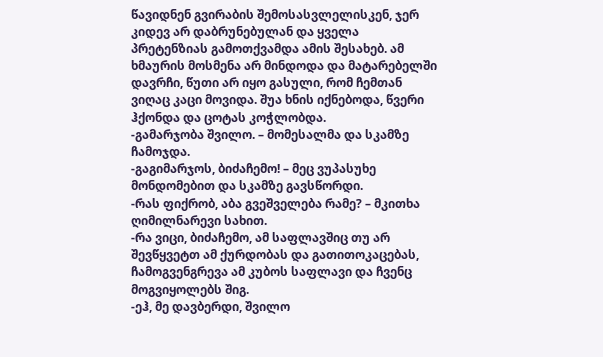წავიდნენ გვირაბის შემოსასვლელისკენ, ჯერ კიდევ არ დაბრუნებულან და ყველა პრეტენზიას გამოთქვამდა ამის შესახებ. ამ ხმაურის მოსმენა არ მინდოდა და მატარებელში დავრჩი, წუთი არ იყო გასული, რომ ჩემთან ვიღაც კაცი მოვიდა. შუა ხნის იქნებოდა, წვერი ჰქონდა და ცოტას კოჭლობდა.
-გამარჯობა შვილო. – მომესალმა და სკამზე ჩამოჯდა.
-გაგიმარჯოს, ბიძაჩემო! – მეც ვუპასუხე მონდომებით და სკამზე გავსწორდი.
-რას ფიქრობ, აბა გვეშველება რამე? – მკითხა ღიმილნარევი სახით.
-რა ვიცი, ბიძაჩემო, ამ საფლავშიც თუ არ შევწყვეტთ ამ ქურდობას და გათითოკაცებას, ჩამოგვენგრევა ამ კუბოს საფლავი და ჩვენც მოგვიყოლებს შიგ.
-ეჰ, მე დავბერდი, შვილო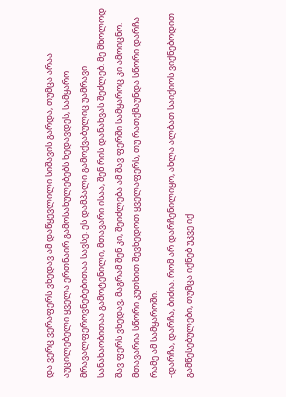და ვერც ვერაფერს ვხედავ ამ დაწყევლილი სიშავის გარდა, თუმცა არაა აუცილებელი ყველა ერთნაირ გამოსახულებებს ხედავდეს, სამყარო მრავალფეროვნებებითაა სავსე. ეს დამპალი გამოქვაბულიც უამრავი სანახაობითაა გამოტენილი, მთავარი ისაა, შენ რის დანახვას შეძლებ. მე მხოლოდ შავ ფერს ვხედავ, მაგრამ შენ კი, შეიძლება ამ შავ ფერში სამყაროც კი ამოიცნო. მთავარია სწორი კუთხით შევხედოთ ყველაფერს, თუ რათქმაუნდა სწორი დარჩა რამე ამ სამყაროში.
-დარჩა, დარჩა, ბიძია. რომ არ დარჩენილიყო, ახლა ალბათ საიქიოს ვიქნებოდით გამწესებულები, თუმცა იქნებ უკვე იქ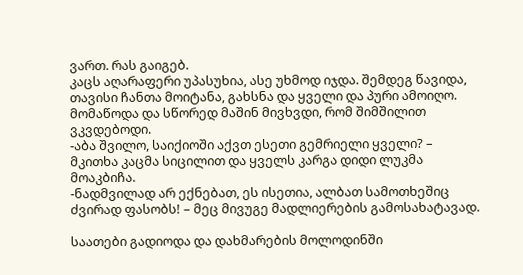ვართ. რას გაიგებ.
კაცს აღარაფერი უპასუხია, ასე უხმოდ იჯდა. შემდეგ წავიდა, თავისი ჩანთა მოიტანა, გახსნა და ყველი და პური ამოიღო. მომაწოდა და სწორედ მაშინ მივხვდი, რომ შიმშილით ვკვდებოდი.
-აბა შვილო, საიქიოში აქვთ ესეთი გემრიელი ყველი? – მკითხა კაცმა სიცილით და ყველს კარგა დიდი ლუკმა მოაკბიჩა.
-ნადმვილად არ ექნებათ, ეს ისეთია, ალბათ სამოთხეშიც ძვირად ფასობს! – მეც მივუგე მადლიერების გამოსახატავად.

საათები გადიოდა და დახმარების მოლოდინში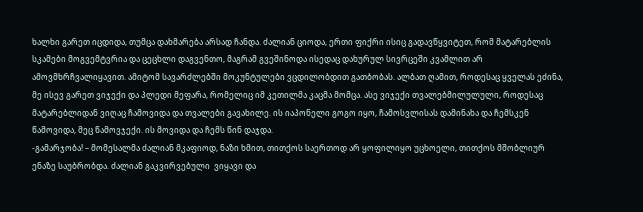ხალხი გარეთ იცდიდა, თუმცა დახმარება არსად ჩანდა. ძალიან ციოდა, ერთი ფიქრი ისიც გადავწყვიტეთ, რომ მატარებლის სკამები მოგვემტვრია და ცეცხლი დაგვენთო, მაგრამ გვეშინოდა ისედაც დახურულ სივრცეში კვამლით არ ამოვმხრჩვალიყავით. ამიტომ სავარძლებში მოკუნტულები ვცდილობდით გათბობას. ალბათ ღამით, როდესაც ყველას ეძინა, მე ისევ გარეთ ვიჯექი და პლედი მეფარა, რომელიც იმ კეთილმა კაცმა მომცა. ასე ვიჯექი თვალებმილულული, როდესაც მატარებლიდან ვიღაც ჩამოვიდა და თვალები გავახილე. ის იაპონელი გოგო იყო, ჩამოსვლისას დამინახა და ჩემსკენ წამოვიდა, მეც წამოვჯექი. ის მოვიდა და ჩემს წინ დაჯდა.
-გამარჯობა! – მომესალმა ძალიან მკაფიოდ, ნაზი ხმით, თითქოს საერთოდ არ ყოფილიყო უცხოელი, თითქოს მშობლიურ ენაზე საუბრობდა. ძალიან გაკვირვებული  ვიყავი და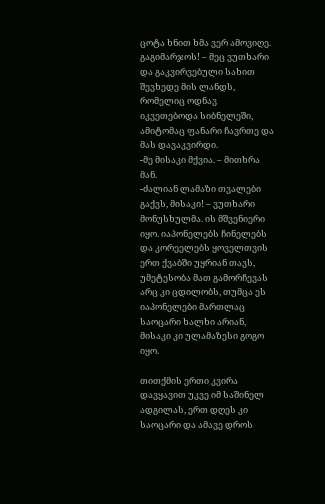ცოტა ხნით ხმა ვერ ამოვიღე.
გაგიმარჯოს! – მეც ვუთხარი და გაკვირვებული სახით შევხედე მის ლანდს, რომელიც ოდნავ იკვეთებოდა სიბნელეში, ამიტომაც ფანარი ჩავრთე და მას დავაკვირდი.
-მე მისაკი მქვია. – მითხრა მან.
-ძალიან ლამაზი თვალები გაქვს, მისაკი! – ვუთხარი მონუსხულმა. ის მშვენიერი იყო. იაპონელებს ჩინელებს და კორეელებს ყოველთვის ერთ ქვაბში უყრიან თავს, უმეტესობა მათ გამორჩევას არც კი ცდილობს, თუმცა ეს იაპონელები მართლაც საოცარი ხალხი არიან, მისაკი კი ულამაზესი გოგო იყო.

თითქმის ერთი კვირა დავყავით უკვე იმ საშინელ ადგილას, ერთ დღეს კი საოცარი და ამავე დროს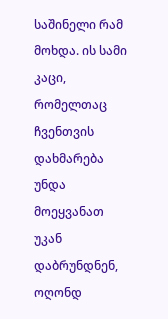საშინელი რამ მოხდა. ის სამი კაცი, რომელთაც ჩვენთვის დახმარება უნდა მოეყვანათ უკან დაბრუნდნენ, ოღონდ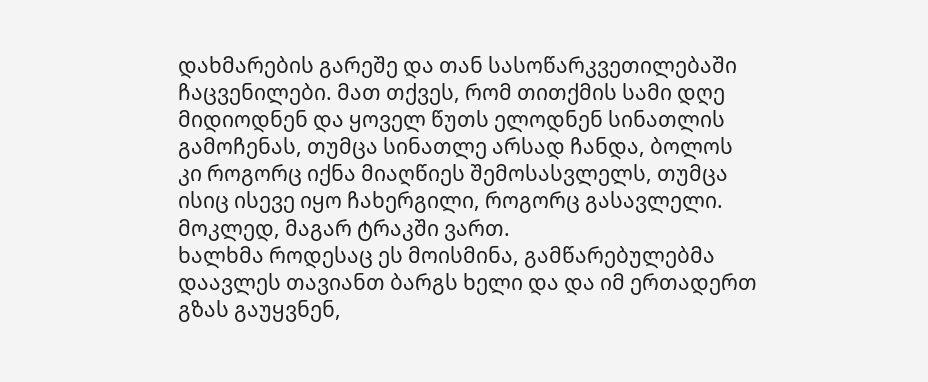დახმარების გარეშე და თან სასოწარკვეთილებაში ჩაცვენილები. მათ თქვეს, რომ თითქმის სამი დღე მიდიოდნენ და ყოველ წუთს ელოდნენ სინათლის გამოჩენას, თუმცა სინათლე არსად ჩანდა, ბოლოს კი როგორც იქნა მიაღწიეს შემოსასვლელს, თუმცა ისიც ისევე იყო ჩახერგილი, როგორც გასავლელი. მოკლედ, მაგარ ტრაკში ვართ.
ხალხმა როდესაც ეს მოისმინა, გამწარებულებმა დაავლეს თავიანთ ბარგს ხელი და და იმ ერთადერთ გზას გაუყვნენ,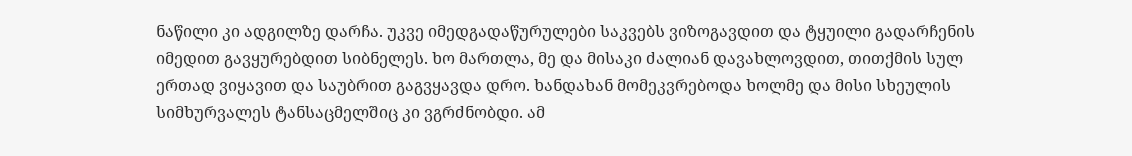ნაწილი კი ადგილზე დარჩა. უკვე იმედგადაწურულები საკვებს ვიზოგავდით და ტყუილი გადარჩენის იმედით გავყურებდით სიბნელეს. ხო მართლა, მე და მისაკი ძალიან დავახლოვდით, თითქმის სულ ერთად ვიყავით და საუბრით გაგვყავდა დრო. ხანდახან მომეკვრებოდა ხოლმე და მისი სხეულის სიმხურვალეს ტანსაცმელშიც კი ვგრძნობდი. ამ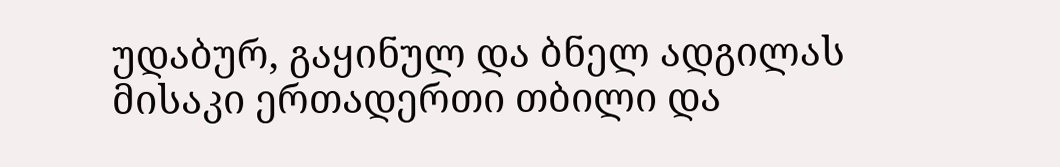უდაბურ, გაყინულ და ბნელ ადგილას მისაკი ერთადერთი თბილი და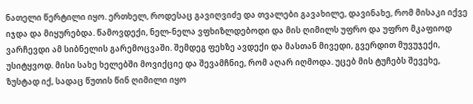ნათელი წერტილი იყო. ერთხელ, როდესაც გავიღვიძე და თვალები გავახილე, დავინახე, რომ მისაკი იქვე იჯდა და მიყურებდა. წამოვდექი, ნელ-ნელა ვფხიზლდებოდი და მის ღიმილს უფრო და უფრო მკაფიოდ ვარჩევდი ამ სიბნელის გარემოცვაში. შემდეგ ფეხზე ავდექი და მასთან მივედი, გვერდით მუვუჯექი, უსიტყვოდ. მისი სახე ხელებში მოვიქციე და შევამჩნიე, რომ აღარ იღმოდა. უცებ მის ტუჩებს შევეხე, ზუსტად იქ, სადაც წუთის წინ ღიმილი იყო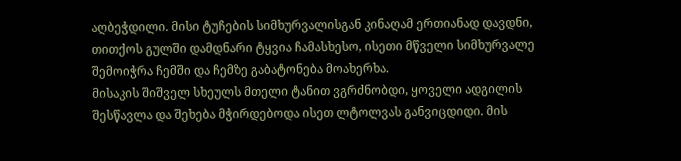აღბეჭდილი. მისი ტუჩების სიმხურვალისგან კინაღამ ერთიანად დავდნი, თითქოს გულში დამდნარი ტყვია ჩამასხესო, ისეთი მწველი სიმხურვალე შემოიჭრა ჩემში და ჩემზე გაბატონება მოახერხა.
მისაკის შიშველ სხეულს მთელი ტანით ვგრძნობდი, ყოველი ადგილის შესწავლა და შეხება მჭირდებოდა ისეთ ლტოლვას განვიცდიდი. მის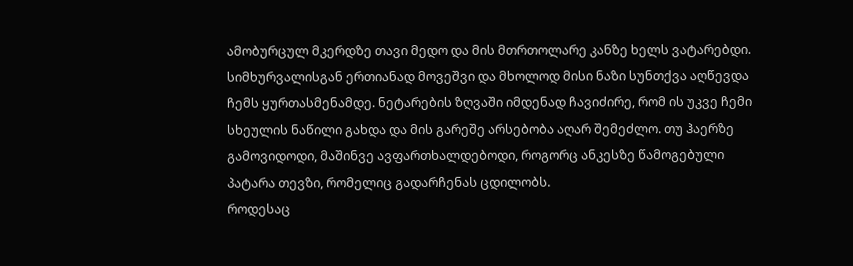ამობურცულ მკერდზე თავი მედო და მის მთრთოლარე კანზე ხელს ვატარებდი. სიმხურვალისგან ერთიანად მოვეშვი და მხოლოდ მისი ნაზი სუნთქვა აღწევდა ჩემს ყურთასმენამდე. ნეტარების ზღვაში იმდენად ჩავიძირე, რომ ის უკვე ჩემი სხეულის ნაწილი გახდა და მის გარეშე არსებობა აღარ შემეძლო. თუ ჰაერზე გამოვიდოდი, მაშინვე ავფართხალდებოდი, როგორც ანკესზე წამოგებული პატარა თევზი, რომელიც გადარჩენას ცდილობს.
როდესაც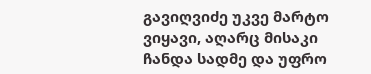გავიღვიძე უკვე მარტო ვიყავი, აღარც მისაკი ჩანდა სადმე და უფრო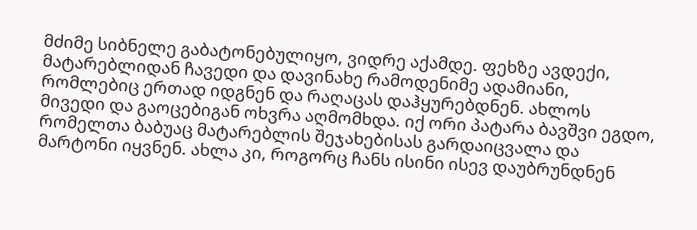მძიმე სიბნელე გაბატონებულიყო, ვიდრე აქამდე. ფეხზე ავდექი, მატარებლიდან ჩავედი და დავინახე რამოდენიმე ადამიანი, რომლებიც ერთად იდგნენ და რაღაცას დაჰყურებდნენ. ახლოს მივედი და გაოცებიგან ოხვრა აღმომხდა. იქ ორი პატარა ბავშვი ეგდო, რომელთა ბაბუაც მატარებლის შეჯახებისას გარდაიცვალა და მარტონი იყვნენ. ახლა კი, როგორც ჩანს ისინი ისევ დაუბრუნდნენ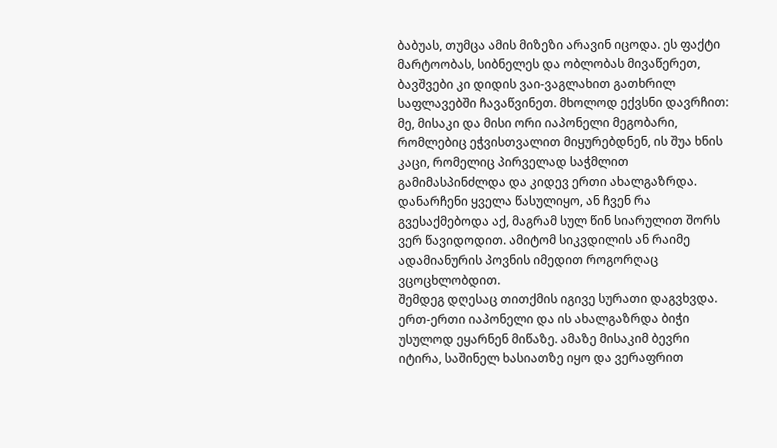ბაბუას, თუმცა ამის მიზეზი არავინ იცოდა. ეს ფაქტი მარტოობას, სიბნელეს და ობლობას მივაწერეთ, ბავშვები კი დიდის ვაი-ვაგლახით გათხრილ საფლავებში ჩავაწვინეთ. მხოლოდ ექვსნი დავრჩით: მე, მისაკი და მისი ორი იაპონელი მეგობარი, რომლებიც ეჭვისთვალით მიყურებდნენ, ის შუა ხნის კაცი, რომელიც პირველად საჭმლით გამიმასპინძლდა და კიდევ ერთი ახალგაზრდა. დანარჩენი ყველა წასულიყო, ან ჩვენ რა გვესაქმებოდა აქ, მაგრამ სულ წინ სიარულით შორს ვერ წავიდოდით. ამიტომ სიკვდილის ან რაიმე ადამიანურის პოვნის იმედით როგორღაც ვცოცხლობდით.
შემდეგ დღესაც თითქმის იგივე სურათი დაგვხვდა. ერთ-ერთი იაპონელი და ის ახალგაზრდა ბიჭი უსულოდ ეყარნენ მიწაზე. ამაზე მისაკიმ ბევრი იტირა, საშინელ ხასიათზე იყო და ვერაფრით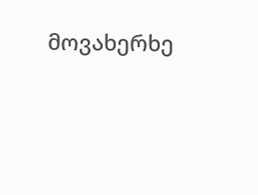მოვახერხე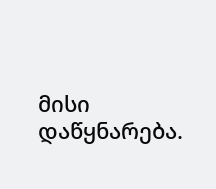მისი დაწყნარება.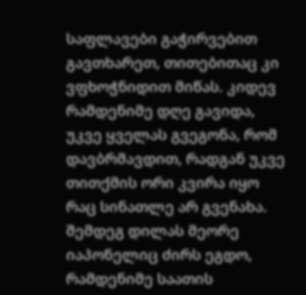საფლავები გაჭირვებით გავთხარეთ, თითებითაც კი ვფხოჭნიდით მიწას. კიდევ რამდენიმე დღე გავიდა, უკვე ყველას გვეგონა, რომ დავბრმავდით, რადგან უკვე თითქმის ორი კვირა იყო რაც სინათლე არ გვენახა. შემდეგ დილას მეორე იაპონელიც ძირს ეგდო, რამდენიმე საათის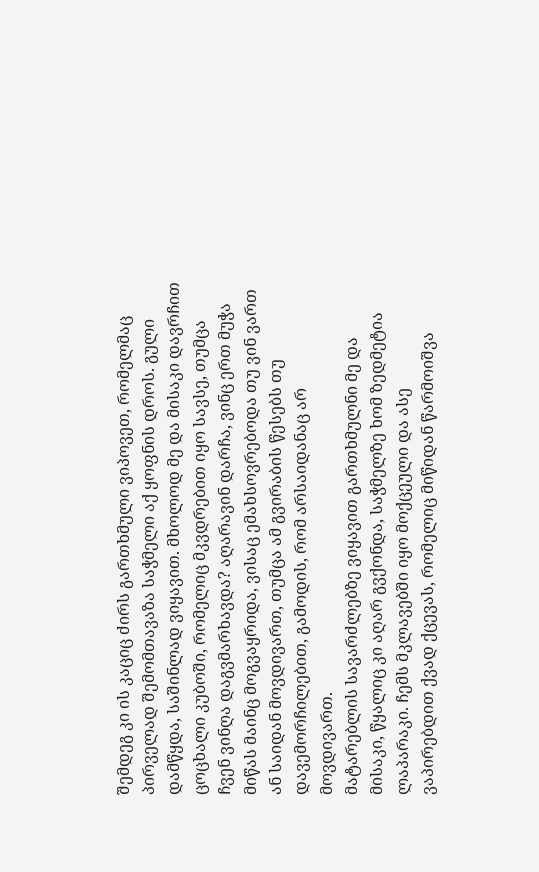შემდეგ კი ის კაციც ძირს გართხმული ვიპოვეთ, რომელმაც პირველად შემომთავაზა საჭმელი აქ ყოფნის დროს. გული დამწყდა, საშინლად ვიყავით. მხოლოდ მე და მისაკი დავრჩით ცოცხალი კუბოში, რომელიც მკვდრებით იყო სავსე, თუმცა ჩვენ ვინღა დაგვმარხავდა? აღარავინ დარჩა, ვინც ერთ მუჭა მიწას მაინც მოგვაყრიდა, ვისაც ემახსოვრებოდა თუ ვინ ვართ ან საიდან მოვდივართ, თუმცა ამ გვირაბის წესებს თუ დავემორჩილებით, გამოდის, რომ არსაიდანაც არ მოვდივართ.
მატარებლის სავარძლებზე ვიყავით გართხმულნი მე და მისაკი, წყალიც კი აღარ გვქონდა, საჭმელზე ხომ ზედმეტია ლაპარაკი. ჩემს მკლავებში იყო მოქცეული და ასე ვაპირებდით ქვად ქცევას, რომელიც მიწიდან წარმოიშვა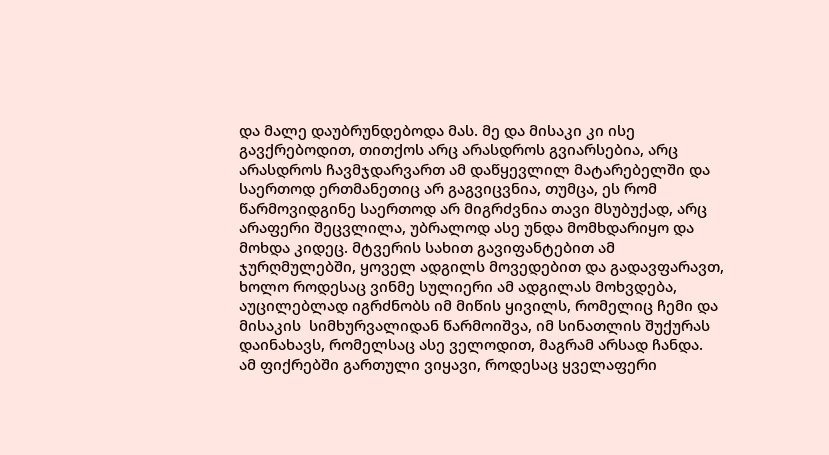და მალე დაუბრუნდებოდა მას. მე და მისაკი კი ისე გავქრებოდით, თითქოს არც არასდროს გვიარსებია, არც არასდროს ჩავმჯდარვართ ამ დაწყევლილ მატარებელში და საერთოდ ერთმანეთიც არ გაგვიცვნია, თუმცა, ეს რომ წარმოვიდგინე საერთოდ არ მიგრძვნია თავი მსუბუქად, არც არაფერი შეცვლილა, უბრალოდ ასე უნდა მომხდარიყო და მოხდა კიდეც. მტვერის სახით გავიფანტებით ამ ჯურღმულებში, ყოველ ადგილს მოვედებით და გადავფარავთ, ხოლო როდესაც ვინმე სულიერი ამ ადგილას მოხვდება, აუცილებლად იგრძნობს იმ მიწის ყივილს, რომელიც ჩემი და მისაკის  სიმხურვალიდან წარმოიშვა, იმ სინათლის შუქურას დაინახავს, რომელსაც ასე ველოდით, მაგრამ არსად ჩანდა.
ამ ფიქრებში გართული ვიყავი, როდესაც ყველაფერი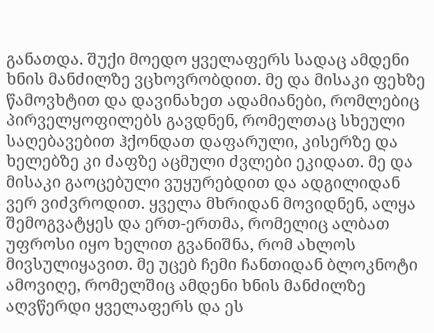განათდა. შუქი მოედო ყველაფერს სადაც ამდენი ხნის მანძილზე ვცხოვრობდით. მე და მისაკი ფეხზე წამოვხტით და დავინახეთ ადამიანები, რომლებიც პირველყოფილებს გავდნენ, რომელთაც სხეული საღებავებით ჰქონდათ დაფარული, კისერზე და ხელებზე კი ძაფზე აცმული ძვლები ეკიდათ. მე და მისაკი გაოცებული ვუყურებდით და ადგილიდან ვერ ვიძვროდით. ყველა მხრიდან მოვიდნენ, ალყა შემოგვატყეს და ერთ-ერთმა, რომელიც ალბათ უფროსი იყო ხელით გვანიშნა, რომ ახლოს მივსულიყავით. მე უცებ ჩემი ჩანთიდან ბლოკნოტი ამოვიღე, რომელშიც ამდენი ხნის მანძილზე აღვწერდი ყველაფერს და ეს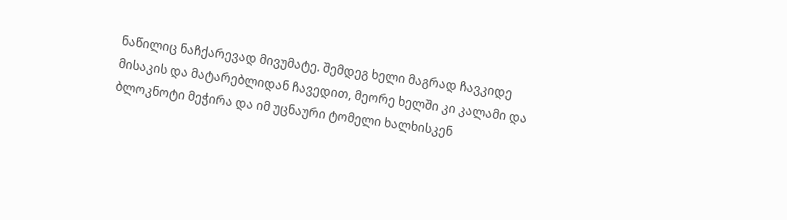ნაწილიც ნაჩქარევად მივუმატე. შემდეგ ხელი მაგრად ჩავკიდე მისაკის და მატარებლიდან ჩავედით, მეორე ხელში კი კალამი და ბლოკნოტი მეჭირა და იმ უცნაური ტომელი ხალხისკენ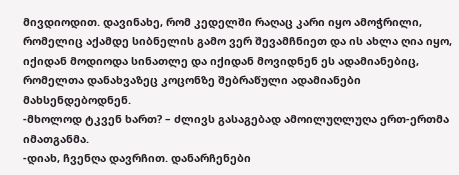მივდიოდით. დავინახე, რომ კედელში რაღაც კარი იყო ამოჭრილი, რომელიც აქამდე სიბნელის გამო ვერ შევამჩნიეთ და ის ახლა ღია იყო, იქიდან მოდიოდა სინათლე და იქიდან მოვიდნენ ეს ადამიანებიც, რომელთა დანახვაზეც კოცონზე შებრაწული ადამიანები მახსენდებოდნენ.
-მხოლოდ ტკვენ ხართ? – ძლივს გასაგებად ამოილუღლუღა ერთ-ერთმა იმათგანმა.
-დიახ, ჩვენღა დავრჩით. დანარჩენები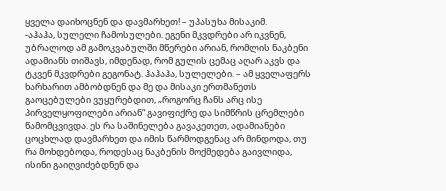ყველა დაიხოცნენ და დავმარხეთ! – უპასუხა მისაკიმ.
-აჰაჰა, სულელი ჩამოსულები. ეგენი მკვდრები არ იკვნენ, უბრალოდ ამ გამოკვაბულში მწერები არიან, რომლის ნაკბენი ადამიანს თიშავს, იმდენად, რომ გულის ცემაც აღარ აკვს და ტკვენ მკვდრები გეგონატ. ჰაჰაჰა, სულელები. – ამ ყველაფერს ხარხარით ამბობდნენ და მე და მისაკი ერთმანეთს გაოცებულები ვუყურებდით, „როგორც ჩანს არც ისე პირველყოფილები არიან“ გავიფიქრე და სიმწრის ცრემლები წამომცვივდა. ეს რა საშინელება გავაკეთეთ, ადამიანები ცოცხლად დავმარხეთ და იმის წარმოდგენაც არ მინდოდა, თუ რა მოხდებოდა, როდესაც ნაკბენის მოქმედება გაივლიდა, ისინი გაიღვიძებდნენ და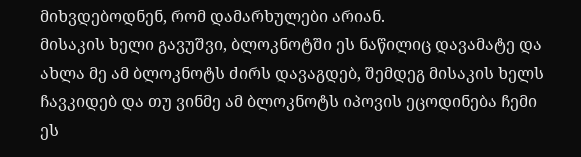მიხვდებოდნენ, რომ დამარხულები არიან.
მისაკის ხელი გავუშვი, ბლოკნოტში ეს ნაწილიც დავამატე და ახლა მე ამ ბლოკნოტს ძირს დავაგდებ, შემდეგ მისაკის ხელს ჩავკიდებ და თუ ვინმე ამ ბლოკნოტს იპოვის ეცოდინება ჩემი ეს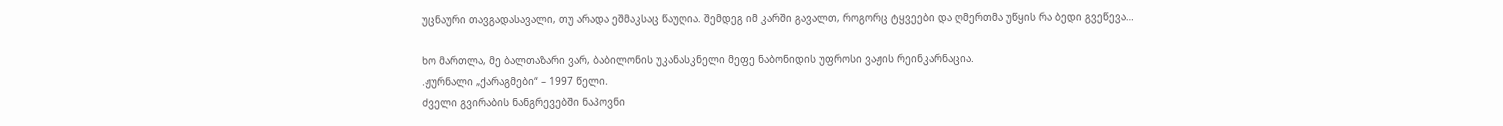უცნაური თავგადასავალი, თუ არადა ეშმაკსაც წაუღია. შემდეგ იმ კარში გავალთ, როგორც ტყვეები და ღმერთმა უწყის რა ბედი გვეწევა…

ხო მართლა, მე ბალთაზარი ვარ, ბაბილონის უკანასკნელი მეფე ნაბონიდის უფროსი ვაჟის რეინკარნაცია.
.ჟურნალი „ქარაგმები“ – 1997 წელი.
ძველი გვირაბის ნანგრევებში ნაპოვნი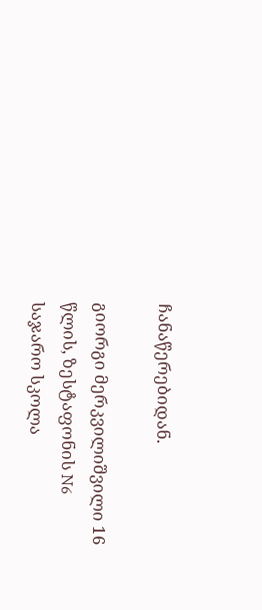ჩანაწერებიდან.

გიორგი მერკვილიშვილი 16 წლის, ზესტაფონის N6 საჯარო სკოლა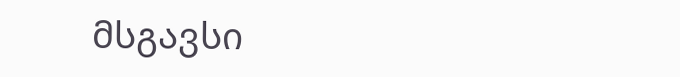მსგავსი